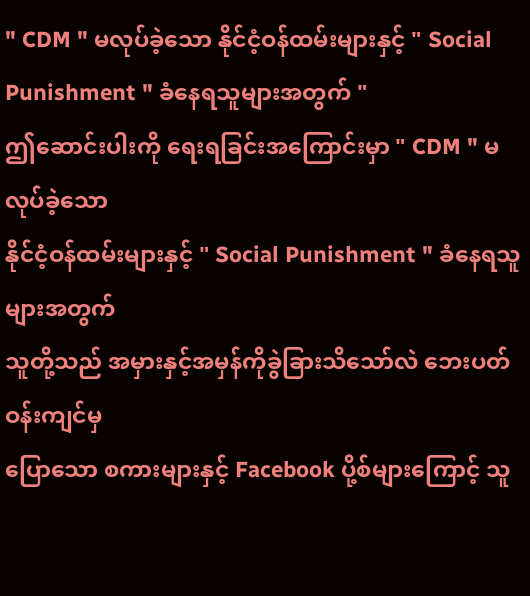" CDM " မလုပ်ခဲ့သော နိုင်ငံ့ဝန်ထမ်းများနှင့် " Social Punishment " ခံနေရသူများအတွက် "
ဤဆောင်းပါးကို ရေးရခြင်းအကြောင်းမှာ " CDM " မလုပ်ခဲ့သော
နိုင်ငံ့ဝန်ထမ်းများနှင့် " Social Punishment " ခံနေရသူများအတွက်
သူတို့သည် အမှားနှင့်အမှန်ကိုခွဲခြားသိသော်လဲ ဘေးပတ်ဝန်းကျင်မှ
ပြောသော စကားများနှင့် Facebook ပို့စ်များကြောင့် သူ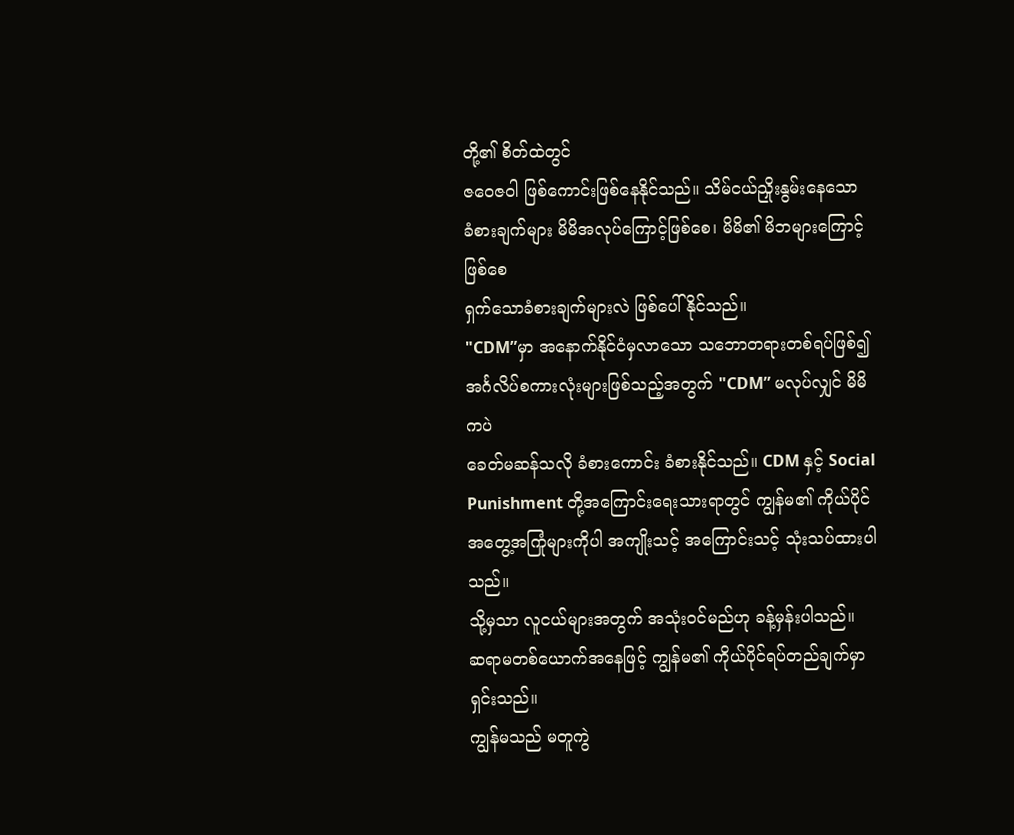တို့၏ စိတ်ထဲတွင်
ဇဝေဇဝါ ဖြစ်ကောင်းဖြစ်နေနိုင်သည်။ သိမ်ငယ်ညှိုးနွမ်းနေသော
ခံစားချက်များ မိမိအလုပ်ကြောင့်ဖြစ်စေ၊ မိမိ၏ မိဘများကြောင့်ဖြစ်စေ
ရှက်သောခံစားချက်များလဲ ဖြစ်ပေါ်နိုင်သည်။
"CDM”မှာ အနောက်နိုင်ငံမှလာသော သဘောတရားတစ်ရပ်ဖြစ်၍
အင်္ဂလိပ်စကားလုံးများဖြစ်သည့်အတွက် "CDM” မလုပ်လျှင် မိမိကပဲ
ခေတ်မဆန်သလို ခံစားကောင်း ခံစားနိုင်သည်။ CDM နှင့် Social
Punishment တို့အကြောင်းရေးသားရာတွင် ကျွန်မ၏ ကိုယ်ပိုင်
အတွေ့အကြုံများကိုပါ အကျိုးသင့် အကြောင်းသင့် သုံးသပ်ထားပါသည်။
သို့မှသာ လူငယ်များအတွက် အသုံးဝင်မည်ဟု ခန့်မှန်းပါသည်။
ဆရာမတစ်ယောက်အနေဖြင့် ကျွန်မ၏ ကိုယ်ပိုင်ရပ်တည်ချက်မှာ ရှင်းသည်။
ကျွန်မသည် မတူကွဲ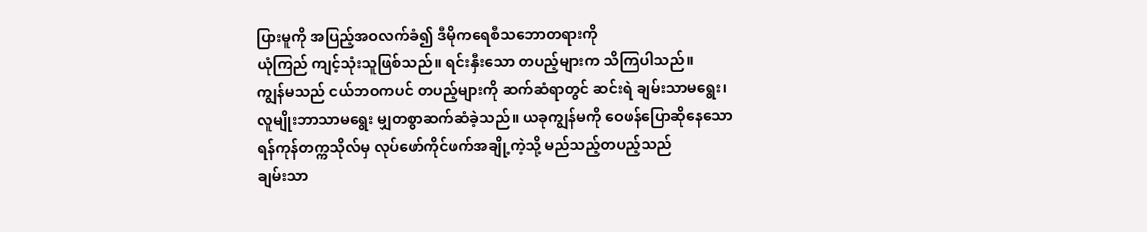ပြားမူကို အပြည့်အဝလက်ခံ၍ ဒီမိုကရေစီသဘောတရားကို
ယုံကြည် ကျင့်သုံးသူဖြစ်သည်။ ရင်းနှီးသော တပည့်များက သိကြပါသည်။
ကျွန်မသည် ငယ်ဘဝကပင် တပည့်များကို ဆက်ဆံရာတွင် ဆင်းရဲ ချမ်းသာမရွေး၊
လူမျိုးဘာသာမရွေး မျှတစွာဆက်ဆံခဲ့သည်။ ယခုကျွန်မကို ဝေဖန်ပြောဆိုနေသော
ရန်ကုန်တက္ကသိုလ်မှ လုပ်ဖော်ကိုင်ဖက်အချို့ကဲ့သို့ မည်သည့်တပည့်သည်
ချမ်းသာ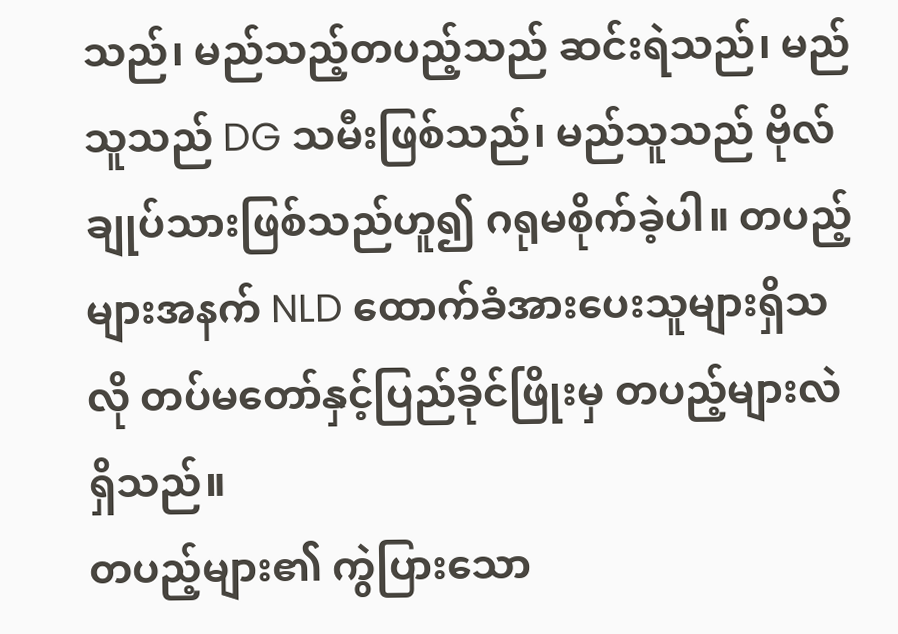သည်၊ မည်သည့်တပည့်သည် ဆင်းရဲသည်၊ မည်သူသည် DG သမီးဖြစ်သည်၊ မည်သူသည် ဗိုလ်ချုပ်သားဖြစ်သည်ဟူ၍ ဂရုမစိုက်ခဲ့ပါ။ တပည့်များအနက် NLD ထောက်ခံအားပေးသူများရှိသလို တပ်မတော်နှင့်ပြည်ခိုင်ဖြိုးမှ တပည့်များလဲရှိသည်။
တပည့်များ၏ ကွဲပြားသော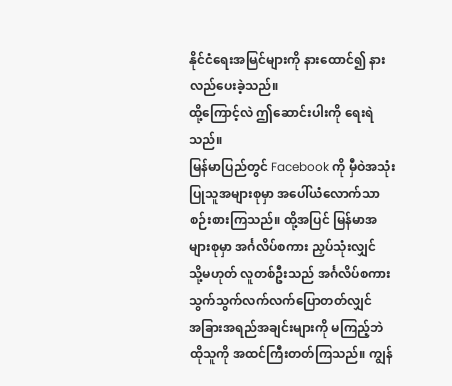နိုင်ငံရေးအမြင်များကို နားထောင်၍ နားလည်ပေးခဲ့သည်။
ထို့ကြောင့်လဲ ဤဆောင်းပါးကို ရေးရဲသည်။
မြန်မာပြည်တွင် Facebook ကို မှီဝဲအသုံးပြုသူအများစုမှာ အပေါ်ယံလောက်သာ
စဉ်းစားကြသည်။ ထို့အပြင် မြန်မာအများစုမှာ အင်္ဂလိပ်စကား ညှပ်သုံးလျှင်
သို့မဟုတ် လူတစ်ဦးသည် အင်္ဂလိပ်စကား သွက်သွက်လက်လက်ပြောတတ်လျှင်
အခြားအရည်အချင်းများကို မကြည့်ဘဲ ထိုသူကို အထင်ကြီးတတ်ကြသည်။ ကျွန်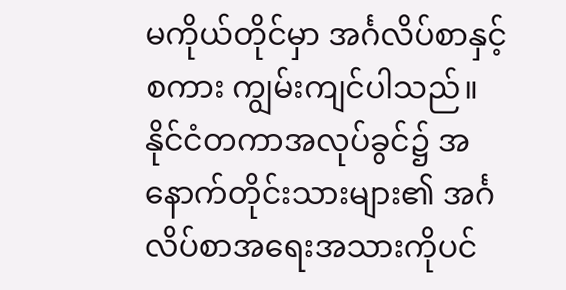မကိုယ်တိုင်မှာ အင်္ဂလိပ်စာနှင့် စကား ကျွမ်းကျင်ပါသည်။ နိုင်ငံတကာအလုပ်ခွင်၌ အနောက်တိုင်းသားများ၏ အင်္ဂလိပ်စာအရေးအသားကိုပင်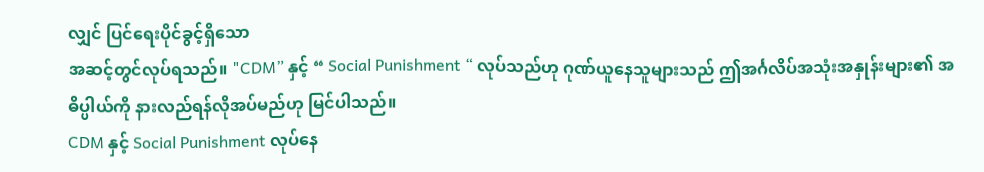လျှင် ပြင်ရေးပိုင်ခွင့်ရှိသော
အဆင့်တွင်လုပ်ရသည်။ "CDM” နှင့် “ Social Punishment “ လုပ်သည်ဟု ဂုဏ်ယူနေသူများသည် ဤအင်္ဂလိပ်အသုံးအနှုန်းများ၏ အဓိပ္ပါယ်ကို နားလည်ရန်လိုအပ်မည်ဟု မြင်ပါသည်။
CDM နှင့် Social Punishment လုပ်နေ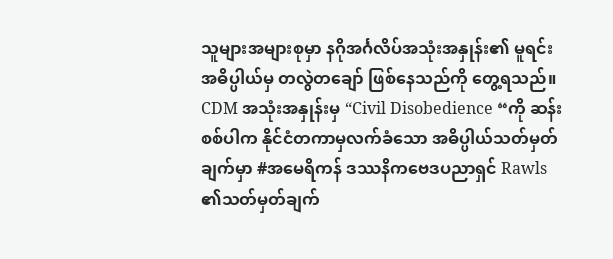သူများအများစုမှာ နဂိုအင်္ဂလိပ်အသုံးအနှုန်း၏ မူရင်းအဓိပ္ပါယ်မှ တလွဲတချော် ဖြစ်နေသည်ကို တွေ့ရသည်။ CDM အသုံးအနှုန်းမှ “Civil Disobedience “ကို ဆန်းစစ်ပါက နိုင်ငံတကာမှလက်ခံသော အဓိပ္ပါယ်သတ်မှတ်ချက်မှာ #အမေရိကန် ဒဿနိကဗေဒပညာရှင် Rawls ၏သတ်မှတ်ချက်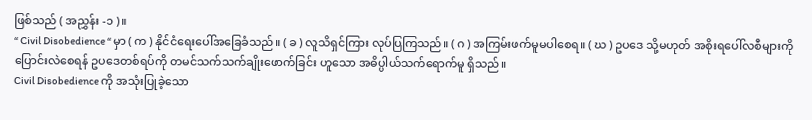ဖြစ်သည် ( အညွှန်း -၁ )။
“ Civil Disobedience “ မှာ ( က ) နိုင်ငံရေးပေါ်အခြေခံသည်။ ( ခ ) လူသိရှင်ကြား လုပ်ပြကြသည်။ ( ဂ ) အကြမ်းဖက်မူမပါစေရ။ ( ဃ ) ဥပဒေ သို့မဟုတ် အစိုးရပေါ်လစီများကို ပြောင်းလဲစေရန် ဥပဒေတစ်ရပ်ကို တမင်သက်သက်ချိုးဖောက်ခြင်း ဟူသော အဓိပ္ပါယ်သက်ရောက်မူ ရှိသည်။
Civil Disobedience ကို အသုံးပြုခဲ့သော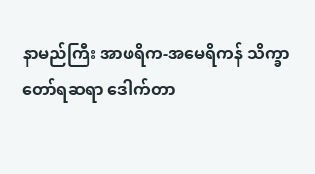နာမည်ကြီး အာဖရိက-အမေရိကန် သိက္ခာတော်ရဆရာ ဒေါက်တာ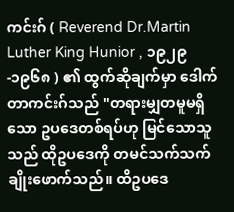ကင်းဂ် ( Reverend Dr.Martin Luther King Hunior , ၁၉၂၉-၁၉၆၈ ) ၏ ထွက်ဆိုချက်မှာ ဒေါက်တာကင်းဂ်သည် "တရားမျှတမူမရှိသော ဥပဒေတစ်ရပ်ဟု မြင်သောသူသည် ထိုဥပဒေကို တမင်သက်သက် ချိုးဖောက်သည်။ ထိဥပဒေ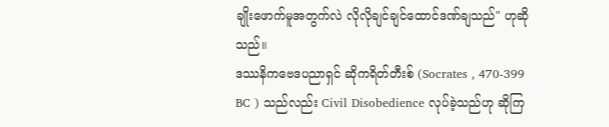ချိုးဖောက်မူအတွက်လဲ လိုလိုချင်ချင်ထောင်ဒဏ်ချသည်" ဟုဆိုသည်။
ဒဿနိကဗေဒပညာရှင် ဆိုကရိတ်တီးစ် (Socrates , 470-399 BC ) သည်လည်း Civil Disobedience လုပ်ခဲ့သည်ဟု ဆိုကြ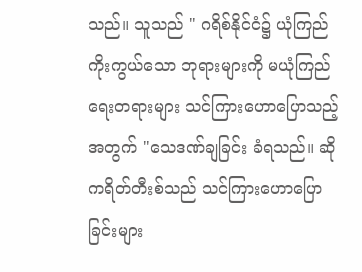သည်။ သူသည် " ဂရိစ်နိုင်ငံ၌ ယုံကြည်ကိုးကွယ်သော ဘုရားများကို မယုံကြည်ရေးတရားများ သင်ကြားဟောပြောသည့်အတွက် "သေဒဏ်ချခြင်း ခံရသည်။ ဆိုကရိတ်တီးစ်သည် သင်ကြားဟောပြောခြင်းများ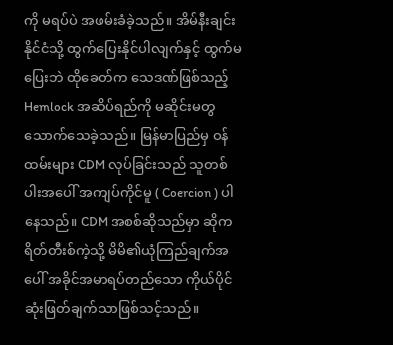ကို မရပ်ပဲ အဖမ်းခံခဲ့သည်။ အိမ်နီးချင်းနိုင်ငံသို့ ထွက်ပြေးနိုင်ပါလျက်နှင့် ထွက်မပြေးဘဲ ထိုခေတ်က သေဒဏ်ဖြစ်သည့် Hemlock အဆိပ်ရည်ကို မဆိုင်းမတွ သောက်သေခဲ့သည်။ မြန်မာပြည်မှ ဝန်ထမ်းများ CDM လုပ်ခြင်းသည် သူတစ်ပါးအပေါ် အကျပ်ကိုင်မူ ( Coercion ) ပါနေသည်။ CDM အစစ်ဆိုသည်မှာ ဆိုကရိတ်တီးစ်ကဲ့သို့ မိမိ၏ယုံကြည်ချက်အပေါ် အခိုင်အမာရပ်တည်သော ကိုယ်ပိုင်ဆုံးဖြတ်ချက်သာဖြစ်သင့်သည်။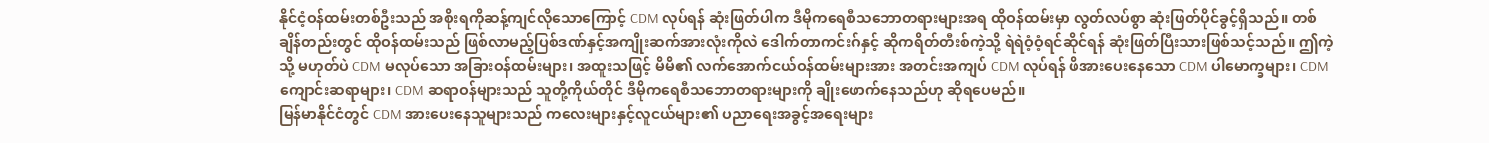နိုင်ငံ့ဝန်ထမ်းတစ်ဦးသည် အစိုးရကိုဆန့်ကျင်လိုသောကြောင့် CDM လုပ်ရန် ဆုံးဖြတ်ပါက ဒီမိုကရေစီသဘောတရားများအရ ထိုဝန်ထမ်းမှာ လွတ်လပ်စွာ ဆုံးဖြတ်ပိုင်ခွင့်ရှိသည်။ တစ်ချိန်တည်းတွင် ထိုဝန်ထမ်းသည် ဖြစ်လာမည့်ပြစ်ဒဏ်နှင့်အကျိုးဆက်အားလုံးကိုလဲ ဒေါက်တာကင်းဂ်နှင့် ဆိုကရိတ်တီးစ်ကဲ့သို့ ရဲရဲဝံ့ဝံ့ရင်ဆိုင်ရန် ဆုံးဖြတ်ပြီးသားဖြစ်သင့်သည်။ ဤကဲ့သို့ မဟုတ်ပဲ CDM မလုပ်သော အခြားဝန်ထမ်းများ၊ အထူးသဖြင့် မိမိ၏ လက်အောက်ငယ်ဝန်ထမ်းများအား အတင်းအကျပ် CDM လုပ်ရန် ဖိအားပေးနေသော CDM ပါမောက္ခများ၊ CDM ကျောင်းဆရာများ၊ CDM ဆရာဝန်များသည် သူတို့ကိုယ်တိုင် ဒီမိုကရေစီသဘောတရားများကို ချိုးဖောက်နေသည်ဟု ဆိုရပေမည်။
မြန်မာနိုင်ငံတွင် CDM အားပေးနေသူများသည် ကလေးများနှင့်လူငယ်များ၏ ပညာရေးအခွင့်အရေးများ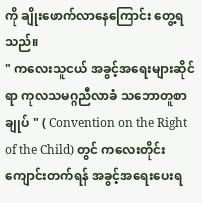ကို ချိုးဖောက်လာနေကြောင်း တွေ့ရသည်။
" ကလေးသူငယ် အခွင့်အရေးများဆိုင်ရာ ကုလသမဂ္ဂညီလာခံ သဘောတူစာချုပ် " ( Convention on the Right of the Child) တွင် ကလေးတိုင်းကျောင်းတက်ရန် အခွင့်အရေးပေးရ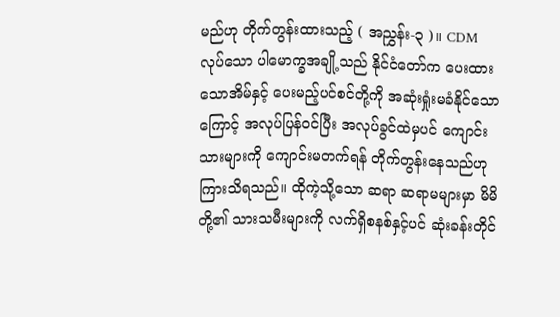မည်ဟု တိုက်တွန်းထားသည့် ( အညွှန်း-၃ )။ CDM လုပ်သော ပါမောက္ခအချို့သည် နိုင်ငံတော်က ပေးထားသောအိမ်နှင့် ပေးမည့်ပင်စင်တို့ကို အဆုံးရှုံးမခံနိုင်သောကြောင့် အလုပ်ပြန်ဝင်ပြီး အလုပ်ခွင်ထဲမှပင် ကျောင်းသားများကို ကျောင်းမတက်ရန် တိုက်တွန်းနေသည်ဟု ကြားသိရသည်။ ထိုကဲ့သို့သော ဆရာ ဆရာမများမှာ မိမိတို့၏ သားသမီးများကို လက်ရှိစနစ်နှင့်ပင် ဆုံးခန်းတိုင်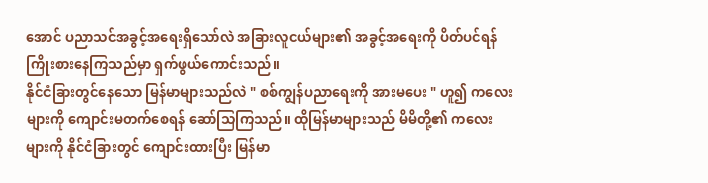အောင် ပညာသင်အခွင့်အရေးရှိသော်လဲ အခြားလူငယ်များ၏ အခွင့်အရေးကို ပိတ်ပင်ရန် ကြိုးစားနေကြသည်မှာ ရှက်ဖွယ်ကောင်းသည်။
နိုင်ငံခြားတွင်နေသော မြန်မာများသည်လဲ " စစ်ကျွန်ပညာရေးကို အားမပေး " ဟူ၍ ကလေးများကို ကျောင်းမတက်စေရန် ဆော်သြကြသည်။ ထိုမြန်မာများသည် မိမိတို့၏ ကလေးများကို နိုင်ငံခြားတွင် ကျောင်းထားပြီး မြန်မာ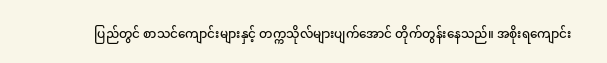ပြည်တွင် စာသင်ကျောင်းများနှင့် တက္ကသိုလ်များပျက်အောင် တိုက်တွန်းနေသည်။ အစိုးရကျောင်း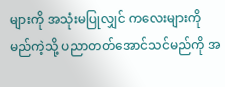များကို အသုံးမပြုလျှင် ကလေးများကို မည်ကဲ့သို့ ပညာတတ်အောင်သင်မည်ကို အ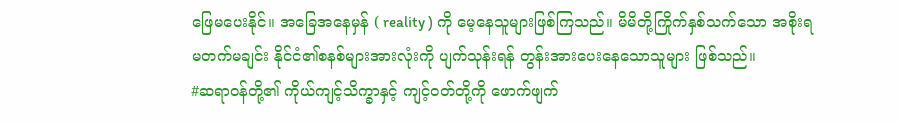ဖြေမပေးနိုင်။ အခြေအနေမှန် ( reality ) ကို မေ့နေသူများဖြစ်ကြသည်။ မိမိတို့ကြိုက်နှစ်သက်သော အစိုးရ မတက်မချင်း နိုင်ငံ၏စနစ်များအားလုံးကို ပျက်သုန်းရန် တွန်းအားပေးနေသောသူများ ဖြစ်သည်။
#ဆရာဝန်တို့၏ ကိုယ်ကျင့်သိက္ခာနှင့် ကျင့်ဝတ်တို့ကို ဖောက်ဖျက်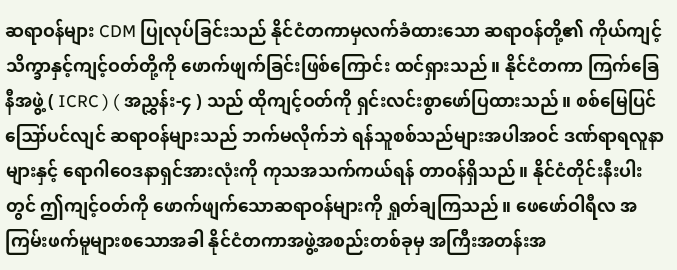ဆရာဝန်များ CDM ပြုလုပ်ခြင်းသည် နိုင်ငံတကာမှလက်ခံထားသော ဆရာဝန်တို့၏ ကိုယ်ကျင့်သိက္ခာနှင့်ကျင့်ဝတ်တို့ကို ဖောက်ဖျက်ခြင်းဖြစ်ကြောင်း ထင်ရှားသည်။ နိုင်ငံတကာ ကြက်ခြေနီအဖွဲ့ ( ICRC ) ( အညွှန်း-၄ ) သည် ထိုကျင့်ဝတ်ကို ရှင်းလင်းစွာဖော်ပြထားသည်။ စစ်မြေပြင်ဪပင်လျင် ဆရာဝန်များသည် ဘက်မလိုက်ဘဲ ရန်သူစစ်သည်များအပါအဝင် ဒဏ်ရာရလူနာများနှင့် ရောဂါဝေဒနာရှင်အားလုံးကို ကုသအသက်ကယ်ရန် တာဝန်ရှိသည်။ နိုင်ငံတိုင်းနီးပါးတွင် ဤကျင့်ဝတ်ကို ဖောက်ဖျက်သောဆရာဝန်များကို ရှုတ်ချကြသည်။ ဖေဖော်ဝါရီလ အကြမ်းဖက်မူများစသောအခါ နိုင်ငံတကာအဖွဲ့အစည်းတစ်ခုမှ အကြီးအတန်းအ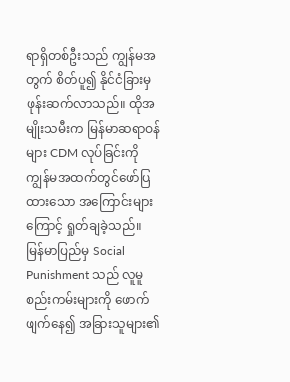ရာရှိတစ်ဦးသည် ကျွန်မအတွက် စိတ်ပူ၍ နိုင်ငံခြားမှဖုန်းဆက်လာသည်။ ထိုအမျိုးသမီးက မြန်မာဆရာဝန်များ CDM လုပ်ခြင်းကို ကျွန်မအထက်တွင်ဖော်ပြထားသော အကြောင်းများကြောင့် ရှုတ်ချခဲ့သည်။
မြန်မာပြည်မှ Social Punishment သည် လူမူစည်းကမ်းများကို ဖောက်ဖျက်နေ၍ အခြားသူများ၏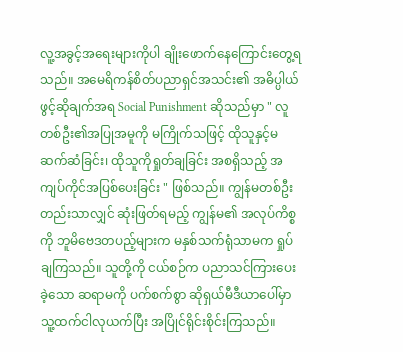လူ့အခွင့်အရေးများကိုပါ ချိုးဖောက်နေကြောင်းတွေ့ရသည်။ အမေရိကန်စိတ်ပညာရှင်အသင်း၏ အဓိပ္ပါယ်ဖွင့်ဆိုချက်အရ Social Punishment ဆိုသည်မှာ " လူတစ်ဦး၏အပြုအမူကို မကြိုက်သဖြင့် ထိုသူနှင့်မဆက်ဆံခြင်း၊ ထိုသူကိုရှုတ်ချခြင်း အစရှိသည့် အကျပ်ကိုင်အပြစ်ပေးခြင်း " ဖြစ်သည်။ ကျွန်မတစ်ဦးတည်းသာလျှင် ဆုံးဖြတ်ရမည့် ကျွန်မ၏ အလုပ်ကိစ္စကို ဘူမိဗေဒတပည့်များက မနှစ်သက်ရုံသာမက ရှုပ်ချကြသည်။ သူတို့ကို ငယ်စဉ်က ပညာသင်ကြားပေးခဲ့သော ဆရာမကို ပက်စက်စွာ ဆိုရှယ်မီဒီယာပေါ်မှာ သူ့ထက်ငါလုယက်ပြီး အပြိုင်ရိုင်းစိုင်းကြသည်။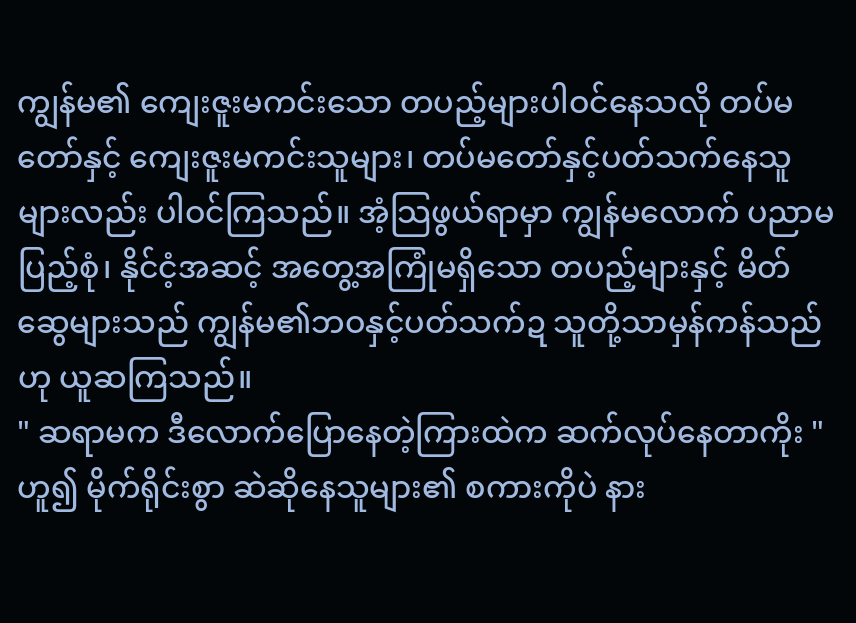ကျွန်မ၏ ကျေးဇူးမကင်းသော တပည့်များပါဝင်နေသလို တပ်မတော်နှင့် ကျေးဇူးမကင်းသူများ၊ တပ်မတော်နှင့်ပတ်သက်နေသူများလည်း ပါဝင်ကြသည်။ အံ့သြဖွယ်ရာမှာ ကျွန်မလောက် ပညာမပြည့်စုံ၊ နိုင်ငံ့အဆင့် အတွေ့အကြုံမရှိသော တပည့်များနှင့် မိတ်ဆွေများသည် ကျွန်မ၏ဘဝနှင့်ပတ်သက်ဍ သူတို့သာမှန်ကန်သည်ဟု ယူဆကြသည်။
" ဆရာမက ဒီလောက်ပြောနေတဲ့ကြားထဲက ဆက်လုပ်နေတာကိုး " ဟူ၍ မိုက်ရိုင်းစွာ ဆဲဆိုနေသူများ၏ စကားကိုပဲ နား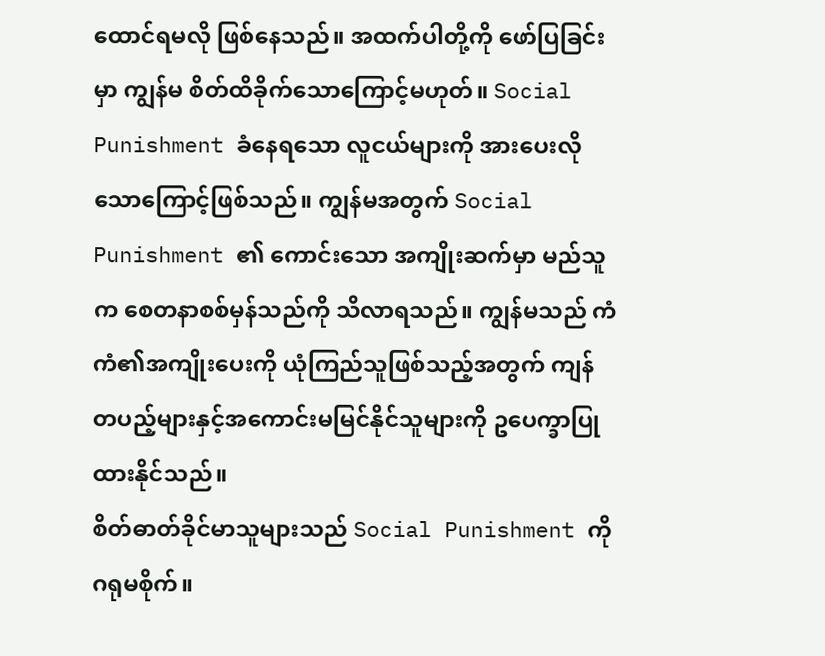ထောင်ရမလို ဖြစ်နေသည်။ အထက်ပါတို့ကို ဖော်ပြခြင်းမှာ ကျွန်မ စိတ်ထိခိုက်သောကြောင့်မဟုတ်။ Social Punishment ခံနေရသော လူငယ်များကို အားပေးလိုသောကြောင့်ဖြစ်သည်။ ကျွန်မအတွက် Social Punishment ၏ ကောင်းသော အကျိုးဆက်မှာ မည်သူက စေတနာစစ်မှန်သည်ကို သိလာရသည်။ ကျွန်မသည် ကံကံ၏အကျိုးပေးကို ယုံကြည်သူဖြစ်သည့်အတွက် ကျန်တပည့်များနှင့်အကောင်းမမြင်နိုင်သူများကို ဥပေက္ခာပြုထားနိုင်သည်။
စိတ်ဓာတ်ခိုင်မာသူများသည် Social Punishment ကို ဂရုမစိုက်။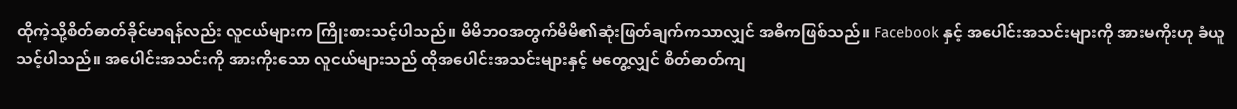ထိုကဲ့သို့စိတ်ဓာတ်ခိုင်မာရန်လည်း လူငယ်များက ကြိုးစားသင့်ပါသည်။ မိမိဘဝအတွက်မိမိ၏ဆုံးဖြတ်ချက်ကသာလျှင် အဓိကဖြစ်သည်။ Facebook နှင့် အပေါင်းအသင်းများကို အားမကိုးဟု ခံယူသင့်ပါသည်။ အပေါင်းအသင်းကို အားကိုးသော လူငယ်များသည် ထိုအပေါင်းအသင်းများနှင့် မတွေ့လျှင် စိတ်ဓာတ်ကျ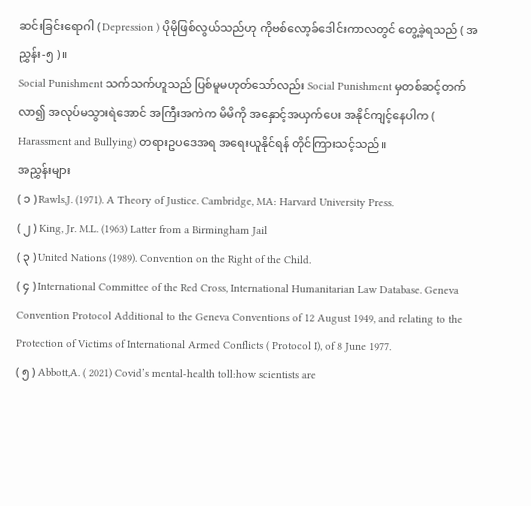ဆင်းခြင်းရောဂါ ( Depression ) ပိုမိုဖြစ်လွယ်သည်ဟု ကိုဗစ်လော့ခ်ဒေါင်းကာလတွင် တွေ့ခဲ့ရသည် ( အညွှန်း-၅ )။
Social Punishment သက်သက်ဟူသည် ပြစ်မူမဟုတ်သော်လည်း Social Punishment မှတစ်ဆင့်တက်လာ၍ အလုပ်မသွားရဲအောင် အကြီးအကဲက မိမိကို အနှောင့်အယှက်ပေး အနိုင်ကျင့်နေပါက ( Harassment and Bullying) တရားဥပဒေအရ အရေးယူနိုင်ရန် တိုင်ကြားသင့်သည်။
အညွှန်းများ
( ၁ ) Rawls,J. (1971). A Theory of Justice. Cambridge, MA: Harvard University Press.
( ၂ ) King, Jr. M.L. (1963) Latter from a Birmingham Jail
( ၃ ) United Nations (1989). Convention on the Right of the Child.
( ၄ ) International Committee of the Red Cross, International Humanitarian Law Database. Geneva Convention Protocol Additional to the Geneva Conventions of 12 August 1949, and relating to the Protection of Victims of International Armed Conflicts ( Protocol I), of 8 June 1977.
( ၅ ) Abbott,A. ( 2021) Covid’s mental-health toll:how scientists are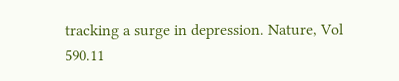tracking a surge in depression. Nature, Vol 590.11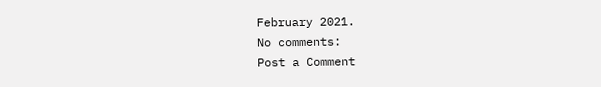February 2021.
No comments:
Post a Comment